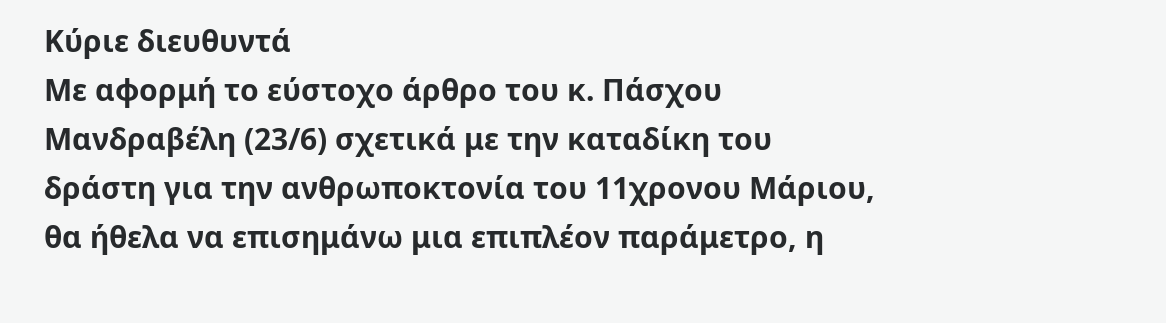Κύριε διευθυντά
Με αφορμή το εύστοχο άρθρο του κ. Πάσχου Μανδραβέλη (23/6) σχετικά με την καταδίκη του δράστη για την ανθρωποκτονία του 11χρονου Μάριου, θα ήθελα να επισημάνω μια επιπλέον παράμετρο, η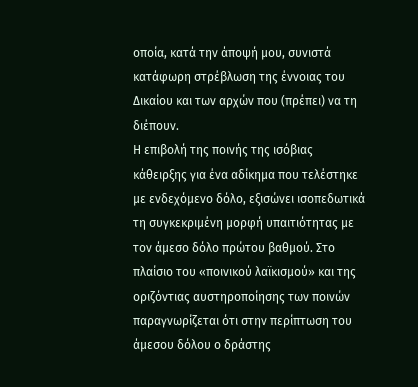οποία, κατά την άποψή μου, συνιστά κατάφωρη στρέβλωση της έννοιας του ∆ικαίου και των αρχών που (πρέπει) να τη διέπουν.
Η επιβολή της ποινής της ισόβιας κάθειρξης για ένα αδίκημα που τελέστηκε με ενδεχόμενο δόλο, εξισώνει ισοπεδωτικά τη συγκεκριμένη μορφή υπαιτιότητας με τον άμεσο δόλο πρώτου βαθμού. Στο πλαίσιο του «ποινικού λαϊκισμού» και της οριζόντιας αυστηροποίησης των ποινών παραγνωρίζεται ότι στην περίπτωση του άμεσου δόλου ο δράστης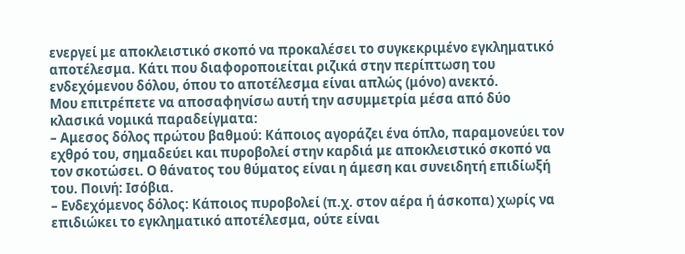ενεργεί με αποκλειστικό σκοπό να προκαλέσει το συγκεκριμένο εγκληματικό αποτέλεσμα. Κάτι που διαφοροποιείται ριζικά στην περίπτωση του ενδεχόμενου δόλου, όπου το αποτέλεσμα είναι απλώς (μόνο) ανεκτό.
Μου επιτρέπετε να αποσαφηνίσω αυτή την ασυμμετρία μέσα από δύο κλασικά νομικά παραδείγματα:
– Αμεσος δόλος πρώτου βαθμού: Κάποιος αγοράζει ένα όπλο, παραμονεύει τον εχθρό του, σημαδεύει και πυροβολεί στην καρδιά με αποκλειστικό σκοπό να τον σκοτώσει. Ο θάνατος του θύματος είναι η άμεση και συνειδητή επιδίωξή του. Ποινή: Ισόβια.
– Ενδεχόμενος δόλος: Κάποιος πυροβολεί (π.χ. στον αέρα ή άσκοπα) χωρίς να επιδιώκει το εγκληματικό αποτέλεσμα, ούτε είναι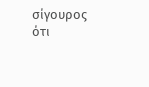σίγουρος ότι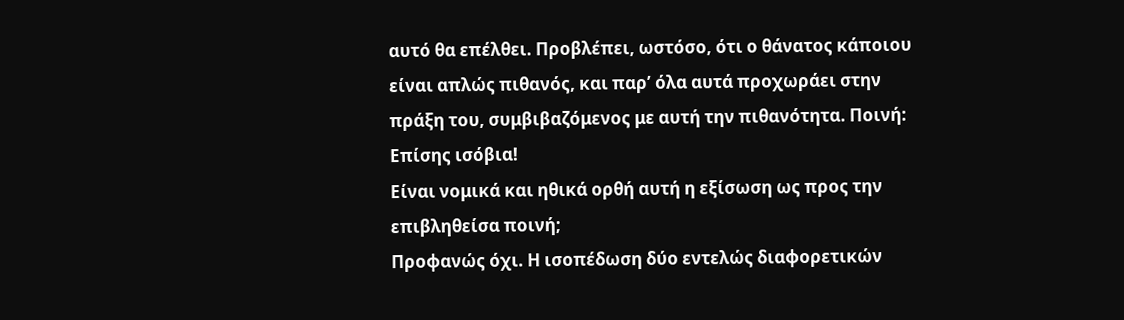αυτό θα επέλθει. Προβλέπει, ωστόσο, ότι ο θάνατος κάποιου είναι απλώς πιθανός, και παρ’ όλα αυτά προχωράει στην πράξη του, συμβιβαζόμενος με αυτή την πιθανότητα. Ποινή: Επίσης ισόβια!
Είναι νομικά και ηθικά ορθή αυτή η εξίσωση ως προς την επιβληθείσα ποινή;
Προφανώς όχι. Η ισοπέδωση δύο εντελώς διαφορετικών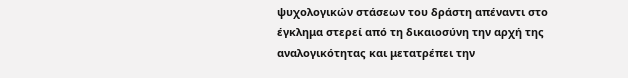ψυχολογικών στάσεων του δράστη απέναντι στο έγκλημα στερεί από τη δικαιοσύνη την αρχή της αναλογικότητας και μετατρέπει την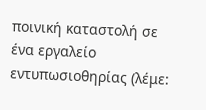ποινική καταστολή σε ένα εργαλείο εντυπωσιοθηρίας (λέμε: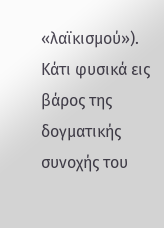«λαϊκισμού»).
Κάτι φυσικά εις βάρος της δογματικής συνοχής του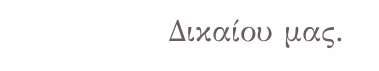∆ικαίου μας.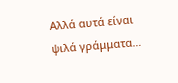Αλλά αυτά είναι ψιλά γράμματα…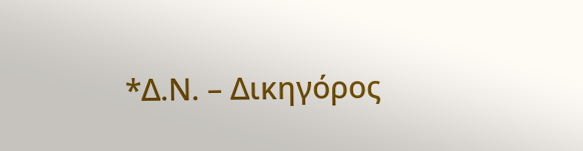*Δ.Ν. – Δικηγόρος